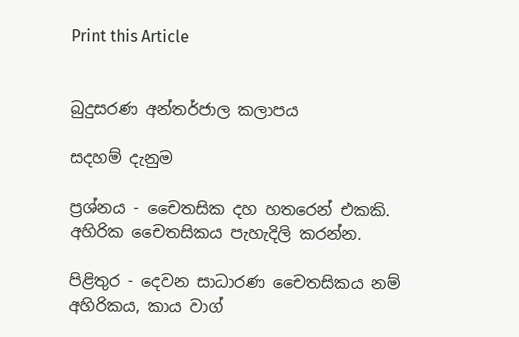Print this Article


බුදුසරණ අන්තර්ජාල කලාපය

සදහම් දැනුම

ප්‍රශ්නය - චෛතසික දහ හතරෙන් එකකි. අහිරික චෛතසිකය පැහැදිලි කරන්න.

පිළිතුර - දෙවන සාධාරණ චෛතසිකය නම් අහිරිකය, කාය වාග්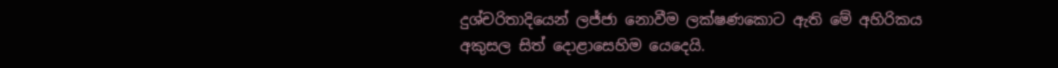දුශ්චරිතාදියෙන් ලජ්ජා නොවීම ලක්ෂණකොට ඇති මේ අහිරිකය අකුසල සිත් දොළාසෙහිම යෙදෙයි.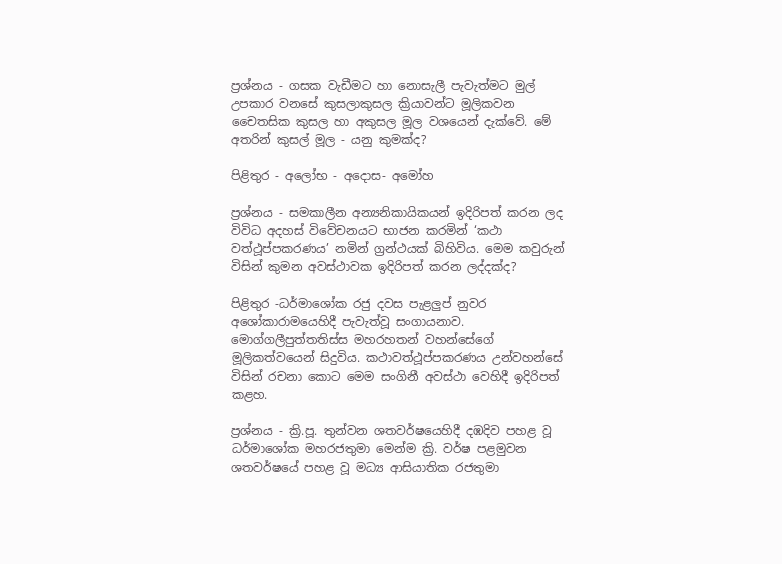ප්‍රශ්නය - ගසක වැඩීමට හා නොසැලී පැවැත්මට මුල් උපකාර වනසේ කුසලාකුසල ක්‍රියාවන්ට මූලිකවන චෛතසික කුසල හා අකුසල මූල වශයෙන් දැක්වේ. මේ අතරින් කුසල් මූල - යනු කුමක්ද?

පිළිතුර - අලෝභ - අදොස- අමෝහ

ප්‍රශ්නය - සමකාලීන අන්‍යනිකායිකයන් ඉදිරිපත් කරන ලද විවිධ අදහස් විවේචනයට භාජන කරමින් ‘කථා වත්ථූප්පකරණය’ නමින් ග්‍රන්ථයක් බිහිවිය. මෙම කවුරුන් විසින් කුමන අවස්ථාවක ඉදිරිපත් කරන ලද්දක්ද?

පිළිතුර -ධර්මාශෝක රජු දවස පැළලුප් නුවර අශෝකාරාමයෙහිදී පැවැත්වූ සංගායනාව. මොග්ගලීපුත්තතිස්ස මහරහතන් වහන්සේගේ මූලිකත්වයෙන් සිදුවිය. කථාවත්ථූප්පකරණය උන්වහන්සේ විසින් රචනා කොට මෙම සංගිනී අවස්ථා වෙහිදී ඉදිරිපත් කළහ.

ප්‍රශ්නය - ක්‍රි.පූ. තුන්වන ශතවර්ෂයෙහිදී දඹදිව පහළ වූ ධර්මාශෝක මහරජතුමා මෙන්ම ක්‍රි. වර්ෂ පළමුවන ශතවර්ෂයේ පහළ වූ මධ්‍ය ආසියාතික රජතුමා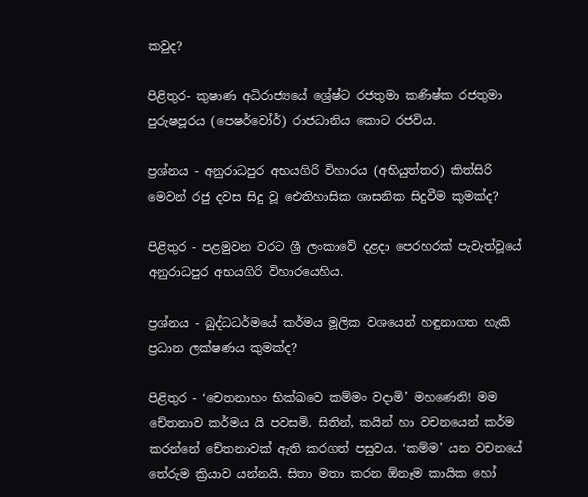කවුද?

පිළිතුර- කුෂාණ අධිරාජ්‍යයේ ශ්‍රේෂ්ට රජතුමා කණිෂ්ක රජතුමා පුරුෂපූරය (පෙෂර්වෝර්) රාජධානිය කොට රජවිය.

ප්‍රශ්නය - අනුරාධපුර අභයගිරි විහාරය (අභියුත්තර) කිත්සිරි මෙවන් රජු දවස සිදු වූ ඓතිහාසික ශාසනික සිදුවීම කුමක්ද?

පිළිතුර - පළමුවන වරට ශ්‍රී ලංකාවේ දළදා පෙරහරක් පැවැත්වූයේ අනුරාධපුර අභයගිරි විහාරයෙහිය.

ප්‍රශ්නය - බුද්ධධර්මයේ කර්මය මූලික වශයෙන් හඳුනාගත හැකි ප්‍රධාන ලක්ෂණය කුමක්ද?

පිළිතුර - ‘චෙතනාහං භික්ඛවෙ කම්මං වදාමි’ මහණෙනි! මම චේතනාව කර්මය යි පවසමි. සිතින්, කයින් හා වචනයෙන් කර්ම කරන්නේ චේතනාවක් ඇති කරගත් පසුවය. ‘කම්ම’ යන වචනයේ තේරුම ක්‍රියාව යන්නයි. සිතා මතා කරන ඕනෑම කායික හෝ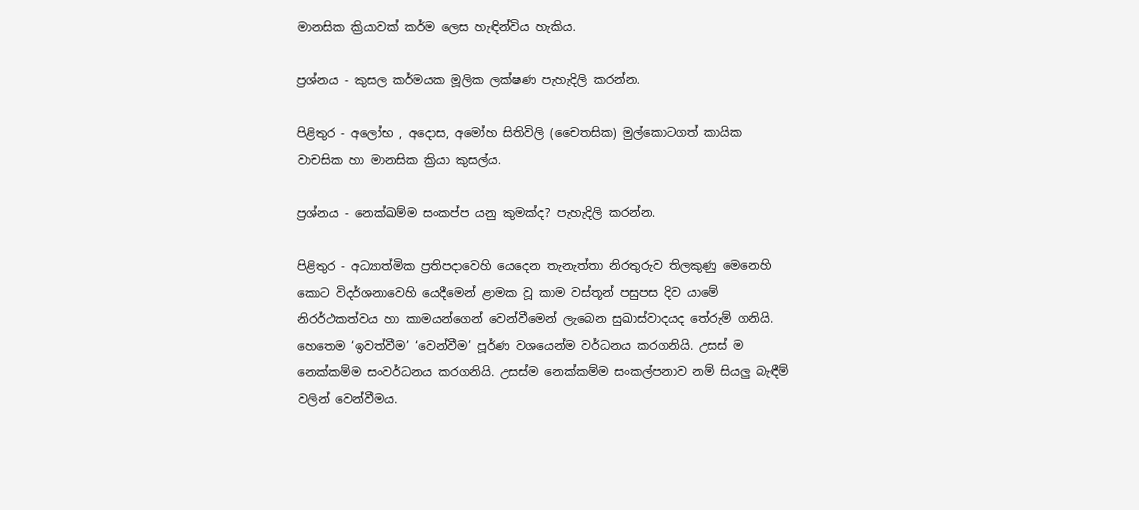මානසික ක්‍රියාවක් කර්ම ලෙස හැඳින්විය හැකිය.

ප්‍රශ්නය - කුසල කර්මයක මූලික ලක්ෂණ පැහැදිලි කරන්න.

පිළිතුර - අලෝභ , අදොස, අමෝහ සිතිවිලි (චෛතසික) මුල්කොටගත් කායික වාචසික හා මානසික ක්‍රියා කුසල්ය.

ප්‍රශ්නය - නෙක්ඛම්ම සංකප්ප යනු කුමක්ද? පැහැදිලි කරන්න.

පිළිතුර - අධ්‍යාත්මික ප්‍රතිපදාවෙහි යෙදෙන තැනැත්තා නිරතුරුව තිලකුණු මෙනෙහි කොට විදර්ශනාවෙහි යෙදීමෙන් ළාමක වූ කාම වස්තූන් පසුපස දිව යාමේ නිරර්ථකත්වය හා කාමයන්ගෙන් වෙන්වීමෙන් ලැබෙන සුඛාස්වාදයද තේරුම් ගනියි. හෙතෙම ‘ඉවත්වීම’ ‘වෙන්වීම’ පූර්ණ වශයෙන්ම වර්ධනය කරගනියි. උසස් ම නෙක්කම්ම සංවර්ධනය කරගනියි. උසස්ම නෙක්කම්ම සංකල්පනාව නම් සියලු බැඳීම් වලින් වෙන්වීමය.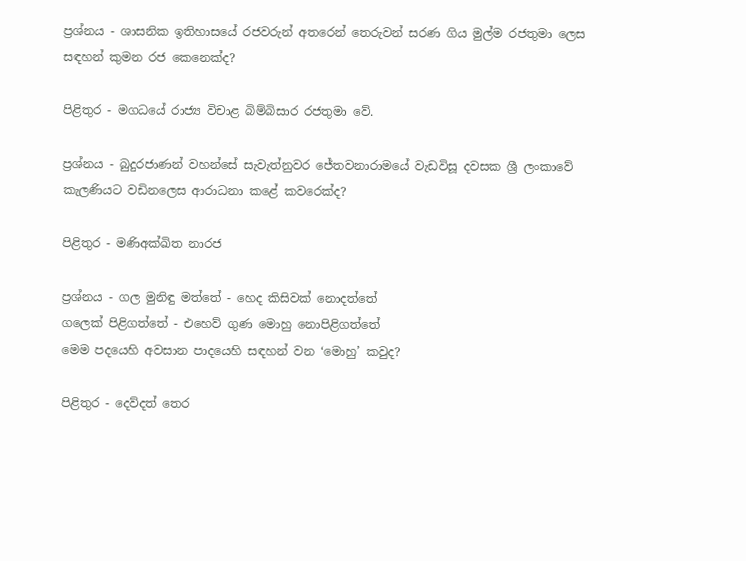ප්‍රශ්නය - ශාසනික ඉතිහාසයේ රජවරුන් අතරෙන් තෙරුවන් සරණ ගිය මුල්ම රජතුමා ලෙස සඳහන් කුමන රජ කෙනෙක්ද?

පිළිතුර - මගධයේ රාජ්‍ය විචාළ බිම්බිසාර රජතුමා වේ.

ප්‍රශ්නය - බුදුරජාණන් වහන්සේ සැවැත්නුවර ජේතවනාරාමයේ වැඩවිසූ දවසක ශ්‍රී ලංකාවේ කැලණියට වඩිනලෙස ආරාධනා කළේ කවරෙක්ද?

පිළිතුර - මණිඅක්ඛිත නාරජ

ප්‍රශ්නය - ගල මුනිඳු මත්තේ - හෙද කිසිවක් නොදත්තේ
ගලෙක් පිළිගත්තේ - එහෙව් ගුණ මොහු නොපිළිගත්තේ
මෙම පදයෙහි අවසාන පාදයෙහි සඳහන් වන ‘මොහු’ කවුද?

පිළිතුර - දෙව්දත් තෙර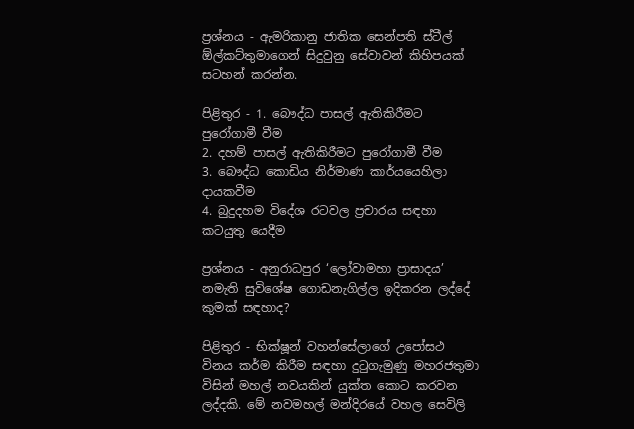ප්‍රශ්නය - ඇමරිකානු ජාතික සෙන්පති ස්ටීල් ඕල්කට්තුමාගෙන් සිදුවුනු සේවාවන් කිහිපයක් සටහන් කරන්න.

පිළිතුර - 1. බෞද්ධ පාසල් ඇතිකිරීමට පුරෝගාමී වීම
2. දහම් පාසල් ඇතිකිරීමට පුරෝගාමී වීම
3. බෞද්ධ කොඩිය නිර්මාණ කාර්යයෙහිලා දායකවීම
4. බුදුදහම විදේශ රටවල ප්‍රචාරය සඳහා කටයුතු යෙදීම

ප්‍රශ්නය - අනුරාධපුර ‘ලෝවාමහා ප්‍රාසාදය’ නමැති සුවිශේෂ ගොඩනැගිල්ල ඉදිකරන ලද්දේ කුමක් සඳහාද?

පිළිතුර - භික්ෂූන් වහන්සේලාගේ උපෝසථ විනය කර්ම කිරීම සඳහා දුටුගැමුණු මහරජතුමා විසින් මහල් නවයකින් යුක්ත කොට කරවන ලද්දකි. මේ නවමහල් මන්දිරයේ වහල සෙවිලි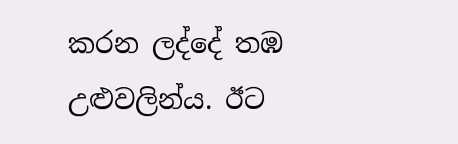කරන ලද්දේ තඹ උළුවලින්ය. ඊට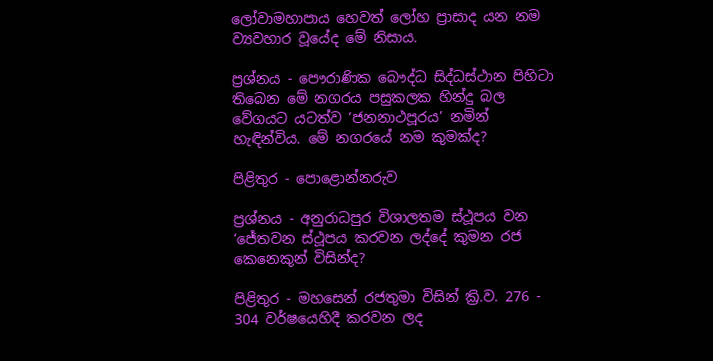ලෝවාමහාපාය හෙවත් ලෝහ ප්‍රාසාද යන නම ව්‍යවහාර වූයේද මේ නිසාය.

ප්‍රශ්නය - පෞරාණික බෞද්ධ සිද්ධස්ථාන පිහිටා තිබෙන මේ නගරය පසුකලක හින්දු බල වේගයට යටත්ව ‘ජනනාථපූරය’ නමින් හැඳින්විය. මේ නගරයේ නම කුමක්ද?

පිළිතුර - පොළොන්නරුව

ප්‍රශ්නය - අනුරාධපුර විශාලතම ස්ථූපය වන ‘ජේතවන ස්ථූපය කරවන ලද්දේ කුමන රජ කෙනෙකුන් විසින්ද?

පිළිතුර - මහසෙන් රජතුමා විසින් ක්‍රි.ව. 276 - 304 වර්ෂයෙහිදී කරවන ලද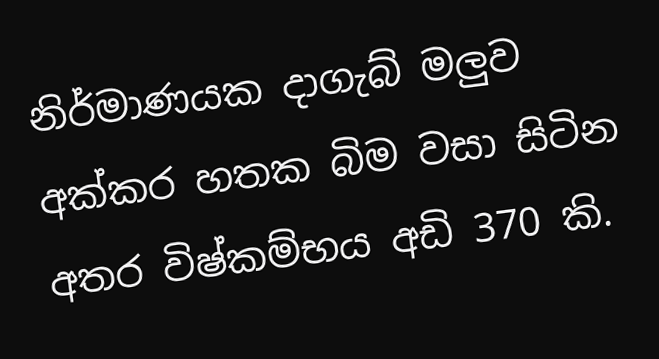නිර්මාණයක දාගැබ් මලුව අක්කර හතක බිම වසා සිටින අතර විෂ්කම්භය අඩි 370 කි.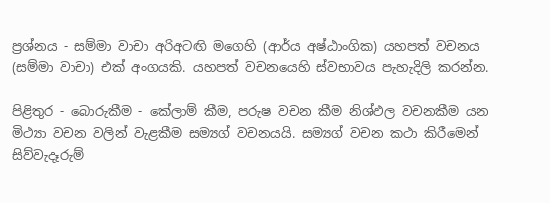ප්‍රශ්නය - සම්මා වාචා අරිඅටඟි මගෙහි (ආර්ය අෂ්ඨාංගික) යහපත් වචනය (සම්මා වාචා) එක් අංගයකි. යහපත් වචනයෙහි ස්වභාවය පැහැදිලි කරන්න.

පිළිතුර - බොරුකීම - කේලාම් කීම, පරුෂ වචන කීම නිශ්ඵල වචනකීම යන මිථ්‍යා වචන වලින් වැළකීම සම්‍යග් වචනයයි. සම්‍යග් වචන කථා කිරීමෙන් සිව්වැදෑරුම්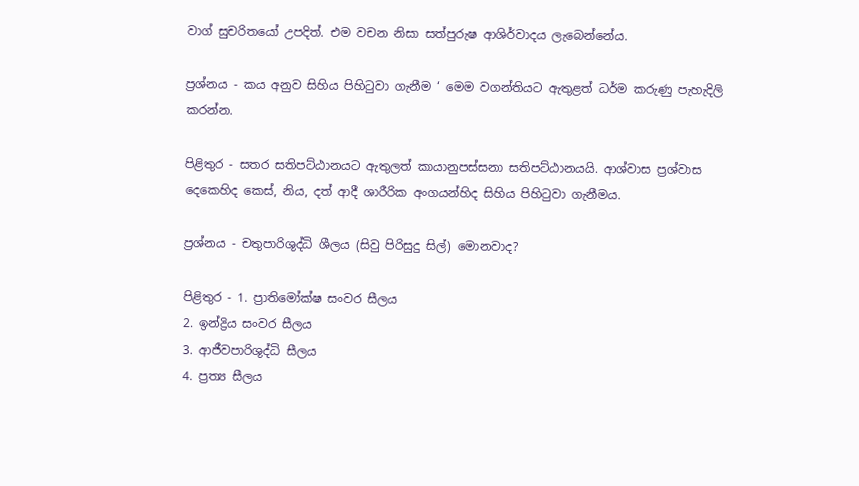වාග් සුචරිතයෝ උපදිත්. එම වචන නිසා සත්පුරුෂ ආශිර්වාදය ලැබෙන්නේය.

ප්‍රශ්නය - කය අනුව සිහිය පිහිටුවා ගැනීම ‘ මෙම වගන්තියට ඇතුළත් ධර්ම කරුණු පැහැදිලි කරන්න.

පිළිතුර - සතර සතිපට්ඨානයට ඇතුලත් කායානුපස්සනා සතිපට්ඨානයයි. ආශ්වාස ප්‍රශ්වාස දෙකෙහිද කෙස්, නිය, දත් ආදී ශාරීරික අංගයන්හිද සිහිය පිහිටුවා ගැනීමය.

ප්‍රශ්නය - චතුපාරිශුද්ධි ශීලය (සිවු පිරිසුදු සිල්) මොනවාද?

පිළිතුර - 1. ප්‍රාතිමෝක්ෂ සංවර සීලය
2. ඉන්ද්‍රිය සංවර සීලය
3. ආජීවපාරිශුද්ධි සීලය
4. ප්‍රත්‍ය සීලය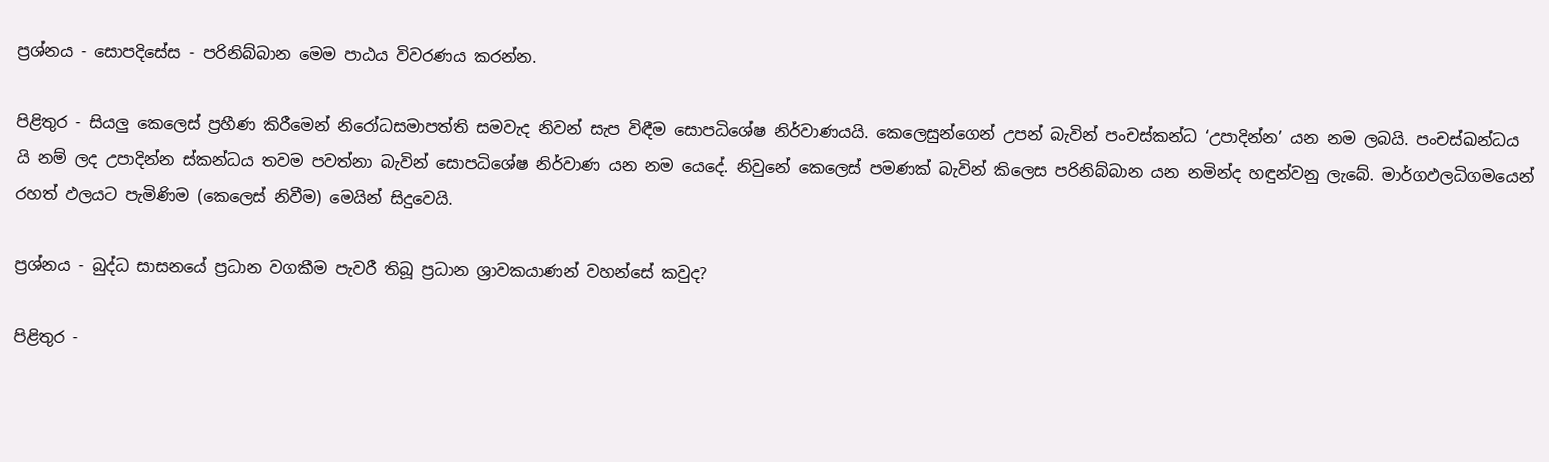ප්‍රශ්නය - සොපදිසේස - පරිනිබ්බාන මෙම පාඨය විවරණය කරන්න.

පිළිතුර - සියලු කෙලෙස් ප්‍රහීණ කිරීමෙන් නිරෝධසමාපත්ති සමවැද නිවන් සැප විඳීම සොපධිශේෂ නිර්වාණයයි. කෙලෙසුන්ගෙන් උපන් බැවින් පංචස්කන්ධ ‘උපාදින්න’ යන නම ලබයි. පංචස්ඛන්ධය යි නම් ලද උපාදින්න ස්කන්ධය තවම පවත්නා බැවින් සොපධිශේෂ නිර්වාණ යන නම යෙදේ. නිවුනේ කෙලෙස් පමණක් බැවින් කිලෙස පරිනිබ්බාන යන නමින්ද හඳුන්වනු ලැබේ. මාර්ගඵලධිගමයෙන් රහත් ඵලයට පැමිණිම (කෙලෙස් නිවීම) මෙයින් සිදුවෙයි.

ප්‍රශ්නය - බුද්ධ සාසනයේ ප්‍රධාන වගකීම පැවරී තිබූ ප්‍රධාන ශ්‍රාවකයාණන් වහන්සේ කවුද?

පිළිතුර -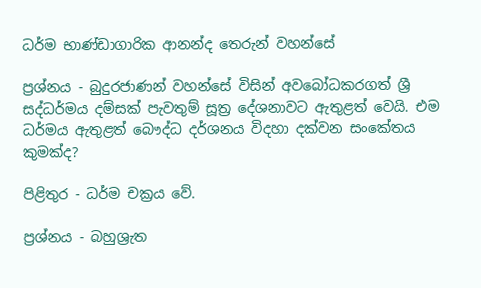ධර්ම භාණ්ඩාගාරික ආනන්ද තෙරුන් වහන්සේ

ප්‍රශ්නය - බුදුරජාණන් වහන්සේ විසින් අවබෝධකරගත් ශ්‍රී සද්ධර්මය දම්සක් පැවතුම් සූත්‍ර දේශනාවට ඇතුළත් වෙයි. එම ධර්මය ඇතුළත් බෞද්ධ දර්ශනය විදහා දක්වන සංකේතය කුමක්ද?

පිළිතුර - ධර්ම චක්‍රය වේ.

ප්‍රශ්නය - බහුශ්‍රැත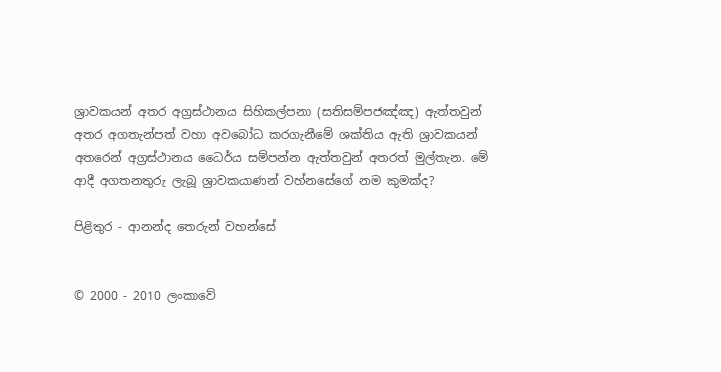ශ්‍රාවකයන් අතර අග්‍රස්ථානය සිහිකල්පනා (සතිසම්පජඤ්ඤ) ඇත්තවුන් අතර අගතැන්පත් වහා අවබෝධ කරගැනීමේ ශක්තිය ඇති ශ්‍රාවකයන් අතරෙන් අග්‍රස්ථානය ධෛර්ය සම්පන්න ඇත්තවුන් අතරත් මුල්තැන. මේ ආදී අගතනතුරු ලැබූ ශ්‍රාවකයාණන් වහ්නසේගේ නම කුමක්ද?

පිළිතුර - ආනන්ද තෙරුන් වහන්සේ


© 2000 - 2010 ලංකාවේ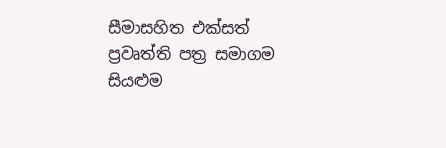සීමාසහිත එක්සත් ප්‍රවෘත්ති පත්‍ර සමාගම
සියළුම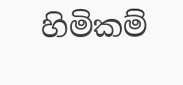හිමිකම්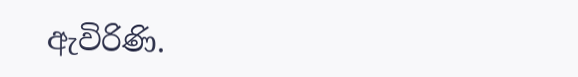ඇවිරිණි.